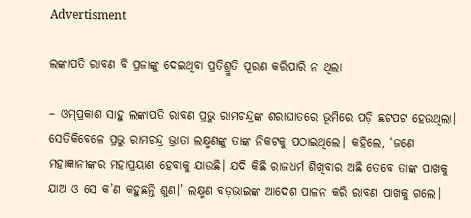Advertisment

ଲଙ୍କାପତି ରାବଣ ବି ପ୍ରଜାଙ୍କୁ ଦେଇଥିବା ପ୍ରତିଶ୍ରୁତି ପୂରଣ କରିପାରି ନ ଥିଲା

– ଓମ୍‌ପ୍ରକାଶ ସାହୁ ଲଙ୍କାପତି ରାବଣ ପ୍ରଭୁ ରାମଚନ୍ଦ୍ରଙ୍କ ଶରାଘାତରେ ଭୂମିରେ ପଡ଼ି ଛଟପଟ ହେଉଥିଲା। ସେତିକିବେଳେ ପ୍ରଭୁ ରାମଚନ୍ଦ୍ର ଭ୍ରାତା ଲକ୍ଷ୍ମଣଙ୍କୁ ତାଙ୍କ ନିକଟକୁ ପଠାଇଥିଲେ। କହିଲେ, ‘ଜଣେ ମହାଜ୍ଞାନୀଙ୍କର ମହାପ୍ରୟାଣ ହେବାକୁ ଯାଉଛି। ଯଦି କିଛି ରାଜଧର୍ମ ଶିଖିବାର ଅଛି ତେବେ ତାଙ୍କ ପାଖକୁ ଯାଅ ଓ ସେ କ’ଣ କହୁଛନ୍ତି ଶୁଣ।’ ଲକ୍ଷ୍ମଣ ବଡ଼ଭାଇଙ୍କ ଆଦେଶ ପାଳନ କରି ରାବଣ ପାଖକୁ ଗଲେ।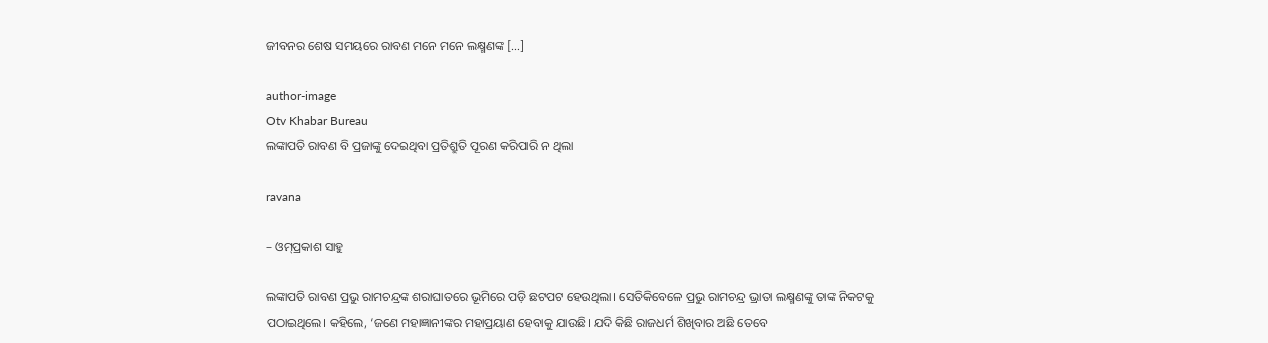ଜୀବନର ଶେଷ ସମୟରେ ରାବଣ ମନେ ମନେ ଲକ୍ଷ୍ମଣଙ୍କ […]

author-image
Otv Khabar Bureau
ଲଙ୍କାପତି ରାବଣ ବି ପ୍ରଜାଙ୍କୁ ଦେଇଥିବା ପ୍ରତିଶ୍ରୁତି ପୂରଣ କରିପାରି ନ ଥିଲା

ravana

– ଓମ୍‌ପ୍ରକାଶ ସାହୁ

ଲଙ୍କାପତି ରାବଣ ପ୍ରଭୁ ରାମଚନ୍ଦ୍ରଙ୍କ ଶରାଘାତରେ ଭୂମିରେ ପଡ଼ି ଛଟପଟ ହେଉଥିଲା। ସେତିକିବେଳେ ପ୍ରଭୁ ରାମଚନ୍ଦ୍ର ଭ୍ରାତା ଲକ୍ଷ୍ମଣଙ୍କୁ ତାଙ୍କ ନିକଟକୁ ପଠାଇଥିଲେ। କହିଲେ, ‘ଜଣେ ମହାଜ୍ଞାନୀଙ୍କର ମହାପ୍ରୟାଣ ହେବାକୁ ଯାଉଛି। ଯଦି କିଛି ରାଜଧର୍ମ ଶିଖିବାର ଅଛି ତେବେ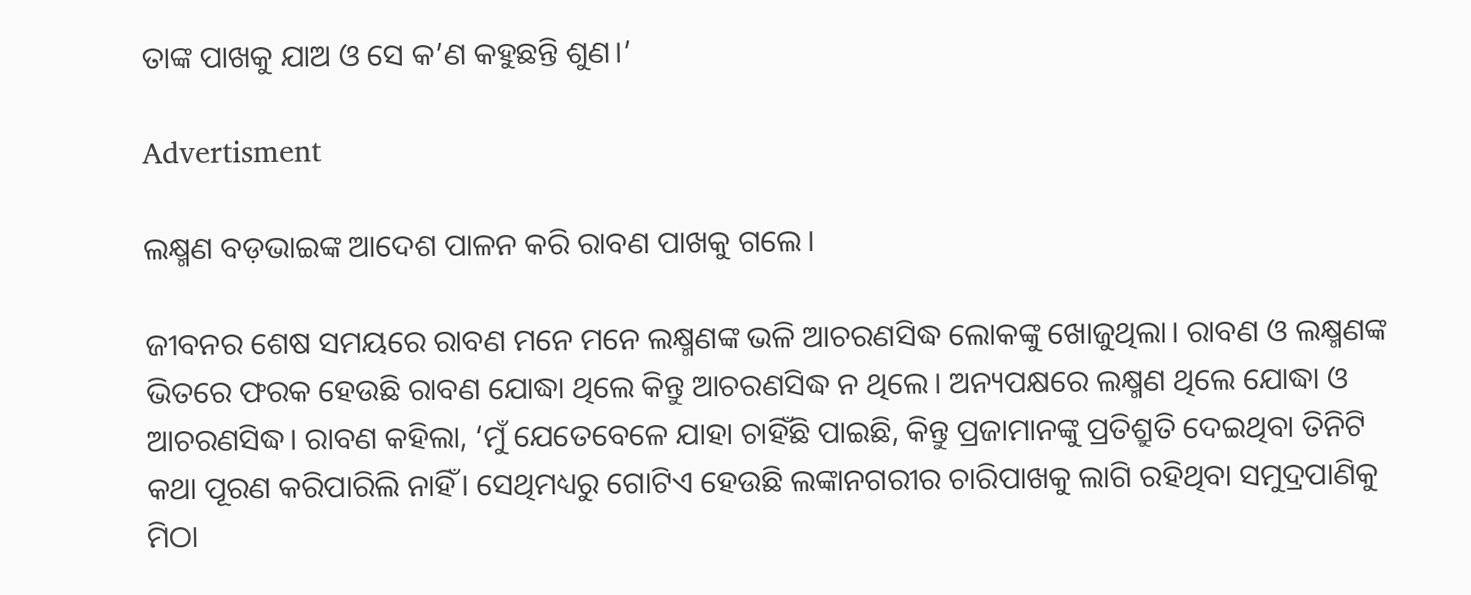ତାଙ୍କ ପାଖକୁ ଯାଅ ଓ ସେ କ’ଣ କହୁଛନ୍ତି ଶୁଣ।’

Advertisment

ଲକ୍ଷ୍ମଣ ବଡ଼ଭାଇଙ୍କ ଆଦେଶ ପାଳନ କରି ରାବଣ ପାଖକୁ ଗଲେ।

ଜୀବନର ଶେଷ ସମୟରେ ରାବଣ ମନେ ମନେ ଲକ୍ଷ୍ମଣଙ୍କ ଭଳି ଆଚରଣସିଦ୍ଧ ଲୋକଙ୍କୁ ଖୋଜୁଥିଲା। ରାବଣ ଓ ଲକ୍ଷ୍ମଣଙ୍କ ଭିତରେ ଫରକ ହେଉଛି ରାବଣ ଯୋଦ୍ଧା ଥିଲେ କିନ୍ତୁ ଆଚରଣସିଦ୍ଧ ନ ଥିଲେ। ଅନ୍ୟପକ୍ଷରେ ଲକ୍ଷ୍ମଣ ଥିଲେ ଯୋଦ୍ଧା ଓ ଆଚରଣସିଦ୍ଧ। ରାବଣ କହିଲା, ‘ମୁଁ ଯେତେବେଳେ ଯାହା ଚାହିଁଛି ପାଇଛି, କିନ୍ତୁ ପ୍ରଜାମାନଙ୍କୁ ପ୍ରତିଶ୍ରୁତି ଦେଇଥିବା ତିନିଟି କଥା ପୂରଣ କରିପାରିଲି ନାହିଁ। ସେଥିମଧ୍ୟରୁ ଗୋଟିଏ ହେଉଛି ଲଙ୍କାନଗରୀର ଚାରିପାଖକୁ ଲାଗି ରହିଥିବା ସମୁଦ୍ରପାଣିକୁ ମିଠା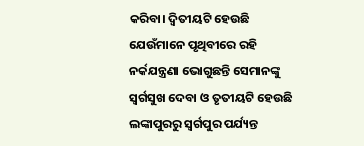କରିବା। ଦ୍ୱିତୀୟଟି ହେଉଛି ଯେଉଁମାନେ ପୃଥିବୀରେ ରହି ନର୍କଯନ୍ତ୍ରଣା ଭୋଗୁଛନ୍ତି ସେମାନଙ୍କୁ ସ୍ୱର୍ଗସୁଖ ଦେବା ଓ ତୃତୀୟଟି ହେଉଛି ଲଙ୍କାପୁରରୁ ସ୍ୱର୍ଗପୁର ପର୍ଯ୍ୟନ୍ତ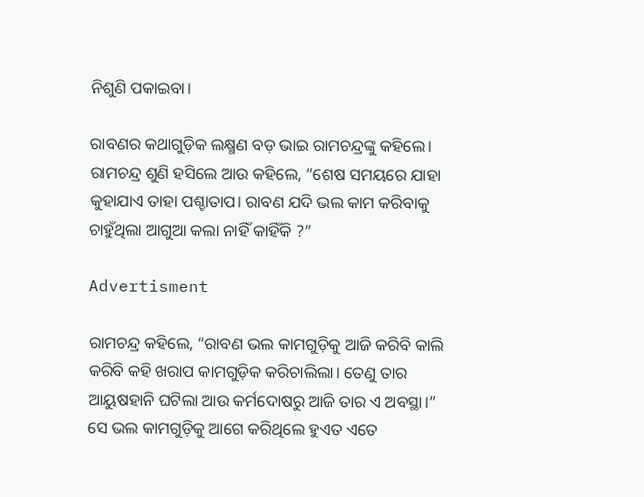ନିଶୁଣି ପକାଇବା।

ରାବଣର କଥାଗୁଡ଼ିକ ଲକ୍ଷ୍ମଣ ବଡ଼ ଭାଇ ରାମଚନ୍ଦ୍ରଙ୍କୁ କହିଲେ। ରାମଚନ୍ଦ୍ର ଶୁଣି ହସିଲେ ଆଉ କହିଲେ, “ଶେଷ ସମୟରେ ଯାହା କୁହାଯାଏ ତାହା ପଶ୍ଚାତାପ। ରାବଣ ଯଦି ଭଲ କାମ କରିବାକୁ ଚାହୁଁଥିଲା ଆଗୁଆ କଲା ନାହିଁ କାହିଁକି ?”

Advertisment

ରାମଚନ୍ଦ୍ର କହିଲେ, “ରାବଣ ଭଲ କାମଗୁଡ଼ିକୁ ଆଜି କରିବି କାଲି କରିବି କହି ଖରାପ କାମଗୁଡ଼ିକ କରିଚାଲିଲା। ତେଣୁ ତାର ଆୟୁଷହାନି ଘଟିଲା ଆଉ କର୍ମଦୋଷରୁ ଆଜି ତାର ଏ ଅବସ୍ଥା।” ସେ ଭଲ କାମଗୁଡ଼ିକୁ ଆଗେ କରିଥିଲେ ହୁଏତ ଏତେ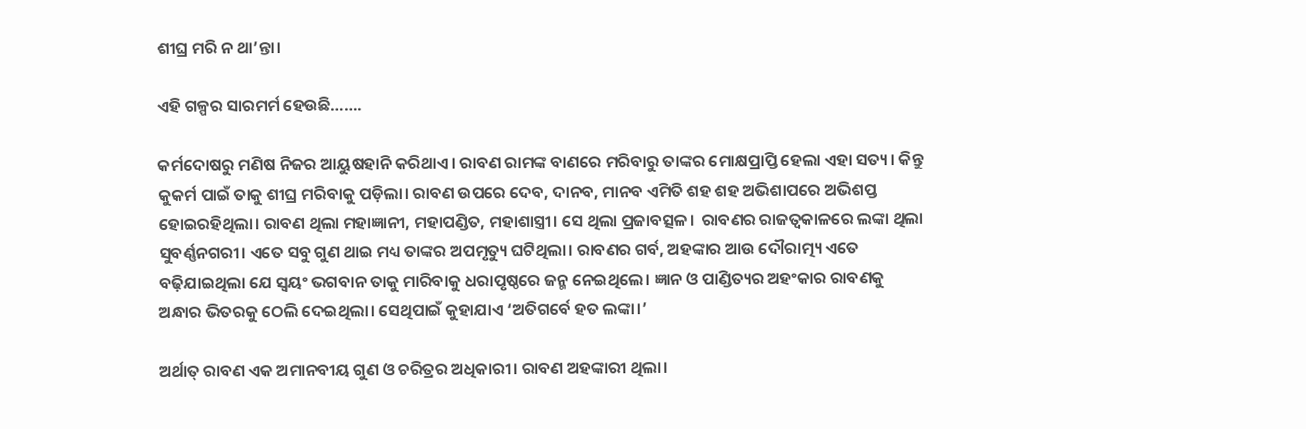ଶୀଘ୍ର ମରି ନ ଥା’ନ୍ତା।

ଏହି ଗଳ୍ପର ସାରମର୍ମ ହେଉଛି…….

କର୍ମଦୋଷରୁ ମଣିଷ ନିଜର ଆୟୁଷହାନି କରିଥାଏ। ରାବଣ ରାମଙ୍କ ବାଣରେ ମରିବାରୁ ତାଙ୍କର ମୋକ୍ଷପ୍ରାପ୍ତି ହେଲା ଏହା ସତ୍ୟ। କିନ୍ତୁ କୁକର୍ମ ପାଇଁ ତାକୁ ଶୀଘ୍ର ମରିବାକୁ ପଡ଼ିଲା। ରାବଣ ଉପରେ ଦେବ, ଦାନବ, ମାନବ ଏମିତି ଶହ ଶହ ଅଭିଶାପରେ ଅଭିଶପ୍ତ ହୋଇରହିଥିଲା। ରାବଣ ଥିଲା ମହାଜ୍ଞାନୀ, ମହାପଣ୍ଡିତ, ମହାଶାସ୍ତ୍ରୀ। ସେ ଥିଲା ପ୍ରଜାବତ୍ସଳ।  ରାବଣର ରାଜତ୍ୱକାଳରେ ଲଙ୍କା ଥିଲା ସୁବର୍ଣ୍ଣନଗରୀ। ଏତେ ସବୁ ଗୁଣ ଥାଇ ମଧ୍ୟ ତାଙ୍କର ଅପମୃତ୍ୟୁ ଘଟିଥିଲା। ରାବଣର ଗର୍ବ, ଅହଙ୍କାର ଆଉ ଦୌରାତ୍ମ୍ୟ ଏତେ ବଢ଼ିଯାଇଥିଲା ଯେ ସ୍ୱୟଂ ଭଗବାନ ତାକୁ ମାରିବାକୁ ଧରାପୃଷ୍ଠରେ ଜନ୍ମ ନେଇଥିଲେ। ଜ୍ଞାନ ଓ ପାଣ୍ଡିତ୍ୟର ଅହଂକାର ରାବଣକୁ ଅନ୍ଧାର ଭିତରକୁ ଠେଲି ଦେଇଥିଲା। ସେଥିପାଇଁ କୁହାଯାଏ ‘ଅତିଗର୍ବେ ହତ ଲଙ୍କା।’

ଅର୍ଥାତ୍ ରାବଣ ଏକ ଅମାନବୀୟ ଗୁଣ ଓ ଚରିତ୍ରର ଅଧିକାରୀ। ରାବଣ ଅହଙ୍କାରୀ ଥିଲା।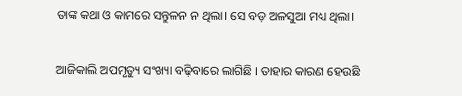ତାଙ୍କ କଥା ଓ କାମରେ ସନ୍ତୁଳନ ନ ଥିଲା। ସେ ବଡ଼ ଅଳସୁଆ ମଧ୍ୟ ଥିଲା।

ଆଜିକାଲି ଅପମୃତ୍ୟୁ ସଂଖ୍ୟା ବଢ଼ିବାରେ ଲାଗିଛି । ତାହାର କାରଣ ହେଉଛି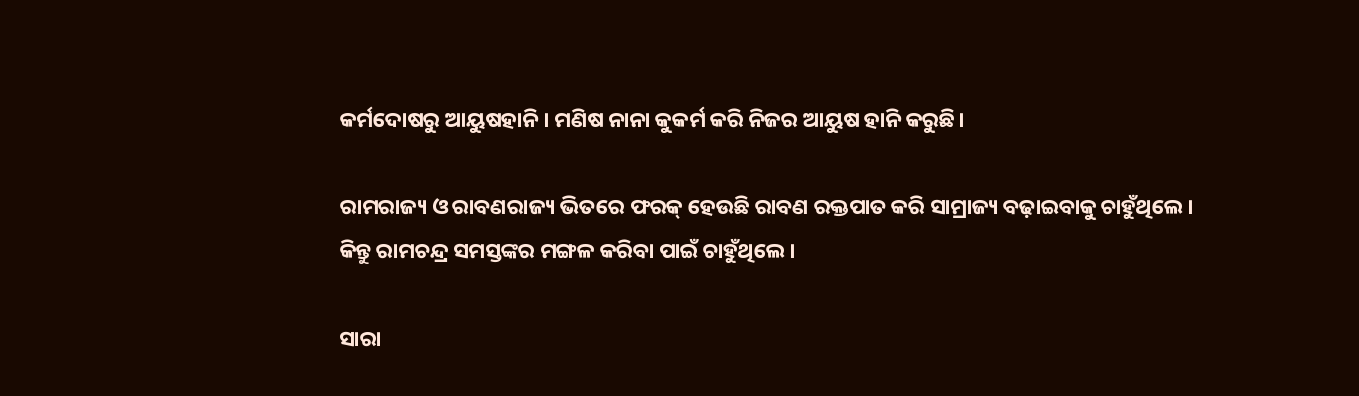କର୍ମଦୋଷରୁ ଆୟୁଷହାନି। ମଣିଷ ନାନା କୁକର୍ମ କରି ନିଜର ଆୟୁଷ ହାନି କରୁଛି।

ରାମରାଜ୍ୟ ଓ ରାବଣରାଜ୍ୟ ଭିତରେ ଫରକ୍‌ ହେଉଛି ରାବଣ ରକ୍ତପାତ କରି ସାମ୍ରାଜ୍ୟ ବଢ଼ାଇବାକୁ ଚାହୁଁଥିଲେ। କିନ୍ତୁ ରାମଚନ୍ଦ୍ର ସମସ୍ତଙ୍କର ମଙ୍ଗଳ କରିବା ପାଇଁ ଚାହୁଁଥିଲେ।

ସାରା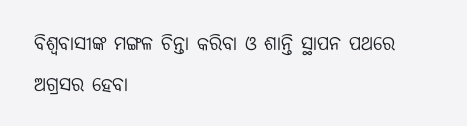ବିଶ୍ୱବାସୀଙ୍କ ମଙ୍ଗଳ ଚିନ୍ତା କରିବା ଓ ଶାନ୍ତି ସ୍ଥାପନ ପଥରେ ଅଗ୍ରସର ହେବା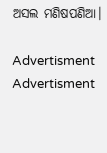ଅସଲ ମଣିଷପଣିଆ।

Advertisment
Advertisment